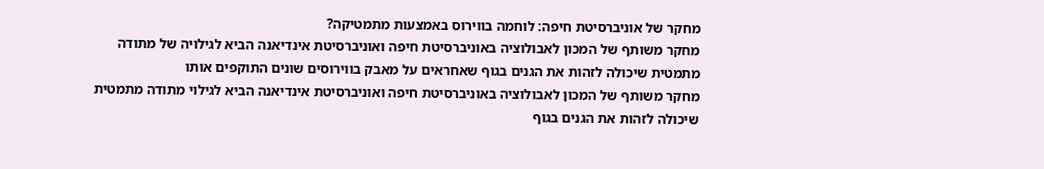מחקר של אוניברסיטת חיפה: לוחמה בווירוס באמצעות מתמטיקה?
מחקר משותף של המכון לאבולוציה באוניברסיטת חיפה ואוניברסיטת אינדיאנה הביא לגילויה של מתודה מתמטית שיכולה לזהות את הגנים בגוף שאחראים על מאבק בווירוסים שונים התוקפים אותו
מחקר משותף של המכון לאבולוציה באוניברסיטת חיפה ואוניברסיטת אינדיאנה הביא לגילוי מתודה מתמטית שיכולה לזהות את הגנים בגוף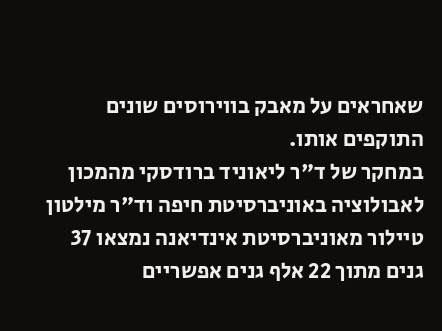שאחראים על מאבק בווירוסים שונים התוקפים אותו.
במחקר של ד"ר ליאוניד ברודסקי מהמכון לאבולוציה באוניברסיטת חיפה וד"ר מילטון טיילור מאוניברסיטת אינדיאנה נמצאו 37 גנים מתוך 22 אלף גנים אפשריים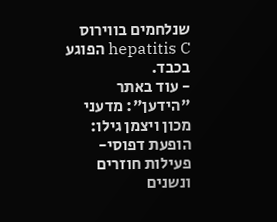שנלחמים בווירוס hepatitis C הפוגע בכבד.
- עוד באתר "הידען": מדעני מכון ויצמן גילו: הופעת דפוסי-פעילות חוזרים ונשנים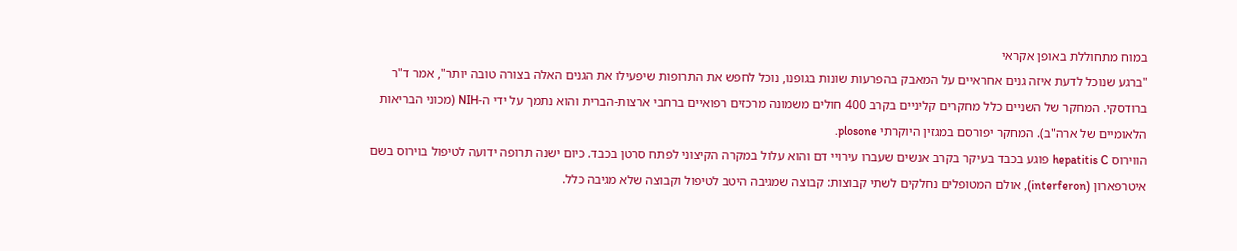במוח מתחוללת באופן אקראי
"ברגע שנוכל לדעת איזה גנים אחראיים על המאבק בהפרעות שונות בגופנו, נוכל לחפש את התרופות שיפעילו את הגנים האלה בצורה טובה יותר", אמר ד"ר ברודסקי. המחקר של השניים כלל מחקרים קליניים בקרב 400 חולים משמונה מרכזים רפואיים ברחבי ארצות-הברית והוא נתמך על ידי ה-NIH (מכוני הבריאות הלאומיים של ארה"ב). המחקר יפורסם במגזין היוקרתי plosone.
הווירוס hepatitis C פוגע בכבד בעיקר בקרב אנשים שעברו עירויי דם והוא עלול במקרה הקיצוני לפתח סרטן בכבד. כיום ישנה תרופה ידועה לטיפול בוירוס בשם איטרפארון (interferon), אולם המטופלים נחלקים לשתי קבוצות: קבוצה שמגיבה היטב לטיפול וקבוצה שלא מגיבה כלל.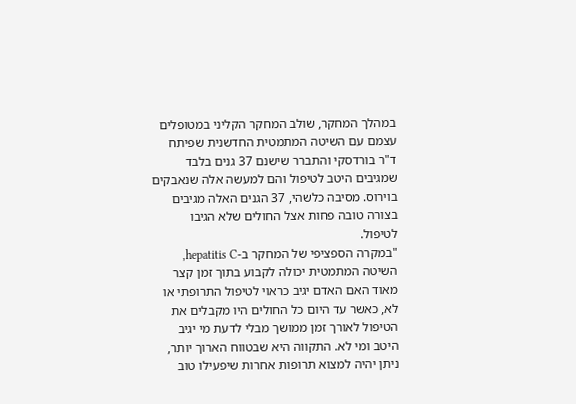במהלך המחקר, שולב המחקר הקליני במטופלים עצמם עם השיטה המתמטית החדשנית שפיתח ד"ר בורדסקי והתברר שישנם 37 גנים בלבד שמגיבים היטב לטיפול והם למעשה אלה שנאבקים בוירוס. מסיבה כלשהי, 37 הגנים האלה מגיבים בצורה טובה פחות אצל החולים שלא הגיבו לטיפול.
"במקרה הספציפי של המחקר ב-hepatitis C, השיטה המתמטית יכולה לקבוע בתוך זמן קצר מאוד האם האדם יגיב כראוי לטיפול התרופתי או לא, כאשר עד היום כל החולים היו מקבלים את הטיפול לאורך זמן ממושך מבלי לדעת מי יגיב היטב ומי לא. התקווה היא שבטווח הארוך יותר, ניתן יהיה למצוא תרופות אחרות שיפעילו טוב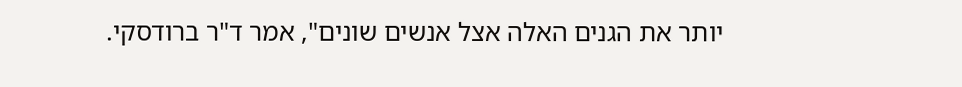יותר את הגנים האלה אצל אנשים שונים", אמר ד"ר ברודסקי.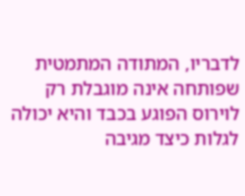לדבריו, המתודה המתמטית שפותחה אינה מוגבלת רק לוירוס הפוגע בכבד והיא יכולה לגלות כיצד מגיבה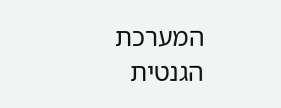המערכת הגנטית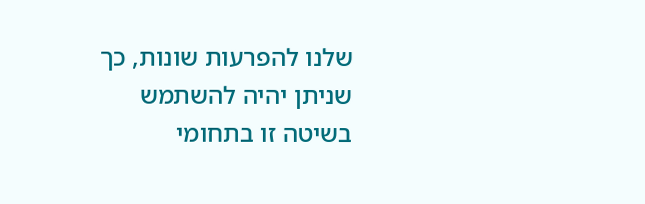שלנו להפרעות שונות, כך שניתן יהיה להשתמש בשיטה זו בתחומי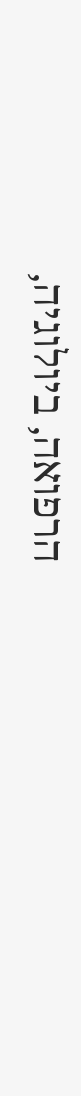הרפואה, ביולוגיה,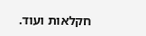חקלאות ועוד.